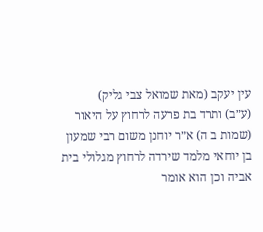עין יעקב (מאת שמואל צבי גליק)
(ע״ב) ותרד בת פרעה לרחוץ על היאור (שמות ב ה) א״ר יוחנן משום רבי שמעון בן יוחאי מלמד שירדה לרחוץ מגלולי בית אביה וכן הוא אומר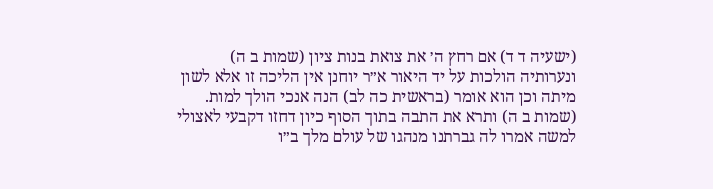(ישעיה ד ד) אם רחץ ה׳ את צואת בנות ציון (שמות ב ה) ונערותיה הולכות על יד היאור א״ר יוחנן אין הליכה זו אלא לשון מיתה וכן הוא אומר (בראשית כה לב) הנה אנכי הולך למות. (שמות ב ה) ותרא את התבה בתוך הסוף כיון דחזו דקבעי לאצולי למשה אמרו לה גברתנו מנהגו של עולם מלך ב״ו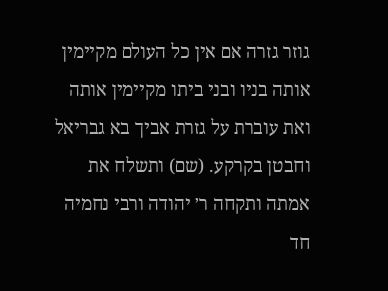גוזר גזרה אם אין כל העולם מקיימין אותה בניו ובני ביתו מקיימין אותה ואת עוברת על גזרת אביך בא גבריאל וחבטן בקרקע. (שם) ותשלח את אמתה ותקחה ר׳ יהודה ורבי נחמיה חד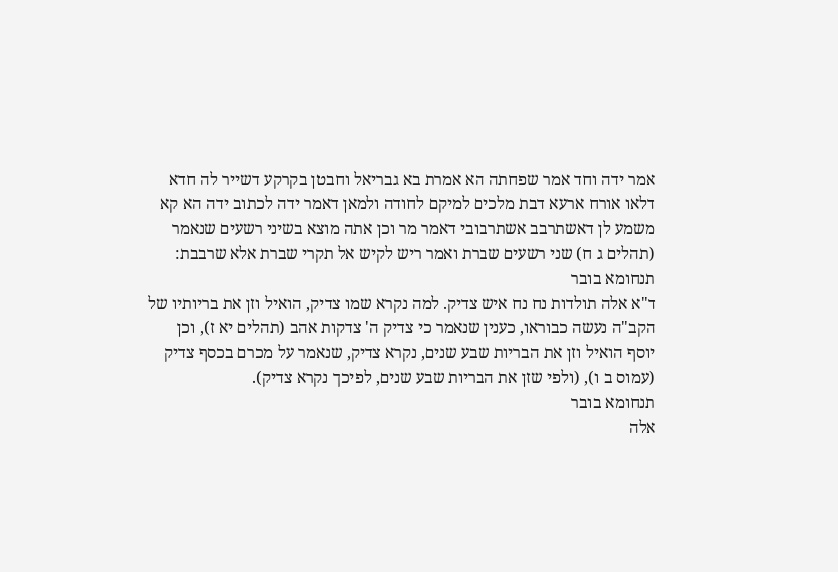אמר ידה וחד אמר שפחתה הא אמרת בא גבריאל וחבטן בקרקע דשייר לה חדא דלאו אורח ארעא דבת מלכים למיקם לחודה ולמאן דאמר ידה לכתוב ידה הא קא משמע לן דאשתרבב אשתרבובי דאמר מר וכן אתה מוצא בשיני רשעים שנאמר (תהלים ג ח) שני רשעים שברת ואמר ריש לקיש אל תקרי שברת אלא שרבבת:
תנחומא בובר
ד"א אלה תולדות נח נח איש צדיק. למה נקרא שמו צדיק, הואיל וזן את בריותיו של הקב"ה נעשה כבוראו, כענין שנאמר כי צדיק ה' צדקות אהב (תהלים יא ז), וכן יוסף הואיל וזן את הבריות שבע שנים, נקרא צדיק, שנאמר על מכרם בכסף צדיק (עמוס ב ו), (ולפי שזן את הבריות שבע שנים, לפיכך נקרא צדיק).
תנחומא בובר
אלה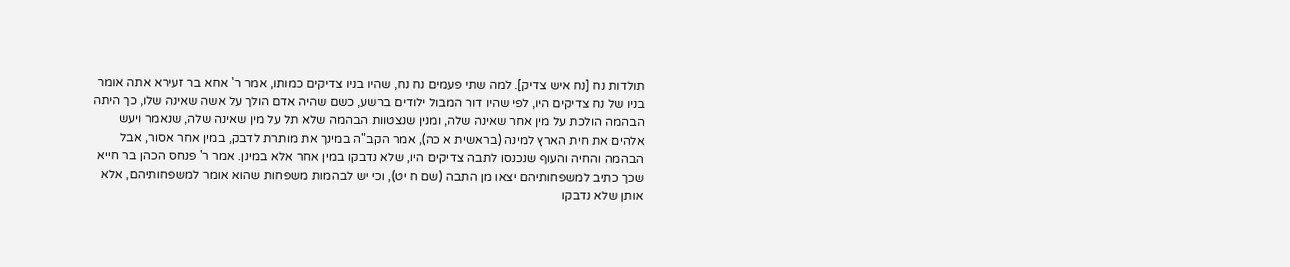תולדות נח [נח איש צדיק]. למה שתי פעמים נח נח, שהיו בניו צדיקים כמותו, אמר ר' אחא בר זעירא אתה אומר בניו של נח צדיקים היו, לפי שהיו דור המבול ילודים ברשע, כשם שהיה אדם הולך על אשה שאינה שלו, כך היתה הבהמה הולכת על מין אחר שאינה שלה, ומנין שנצטוות הבהמה שלא תל על מין שאינה שלה, שנאמר ויעש אלהים את חית הארץ למינה (בראשית א כה), אמר הקב"ה במינך את מותרת לדבק, במין אחר אסור, אבל הבהמה והחיה והעוף שנכנסו לתבה צדיקים היו, שלא נדבקו במין אחר אלא במינן. אמר ר' פנחס הכהן בר חייא שכך כתיב למשפחותיהם יצאו מן התבה (שם ח יט), וכי יש לבהמות משפחות שהוא אומר למשפחותיהם, אלא אותן שלא נדבקו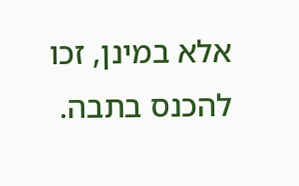אלא במינן, זכו להכנס בתבה.